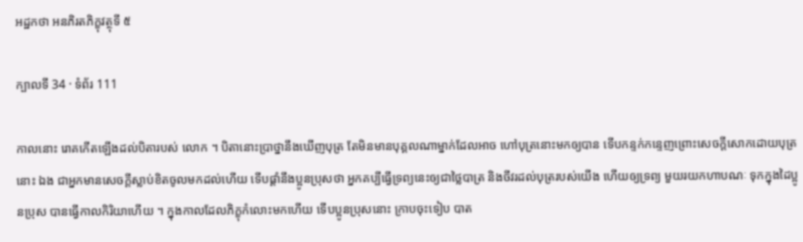អដ្ឋកថា អនភិរតភិក្ខុវត្ថុទី ៥

ក្បាលទី 34 · ទំព័រ 111

កាលនោះ រោគកើតឡើងដល់បិតារបស់ លោក ។ បិតានោះប្រាថ្នានឹងឃើញបុត្រ តែមិនមានបុគ្គលណាម្នាក់ដែលអាច ហៅបុត្រនោះមកឲ្យបាន ទើបកន្ទក់កន្ទេញព្រោះសេចក្តីសោកដោយបុត្រនោះ ឯង ជាអ្នកមានសេចក្តីស្លាប់ខិតចូលមកដល់ហើយ ទើបផ្តាំនឹងប្អូនប្រុសថា អ្នកគប្បីធ្វើទ្រព្យនេះឲ្យជាថ្លៃបាត្រ និងចីវរដល់បុត្ររបស់យើង ហើយឲ្យទ្រព្យ មួយរយកហាបណៈ ទុកក្នុងដៃប្អូនប្រុស បានធ្វើកាលកិរិយាហើយ ។ ក្នុងកាលដែលភិក្ខុកំលោះមកហើយ ទើបប្អូនប្រុសនោះ ក្រាបចុះទៀប បាត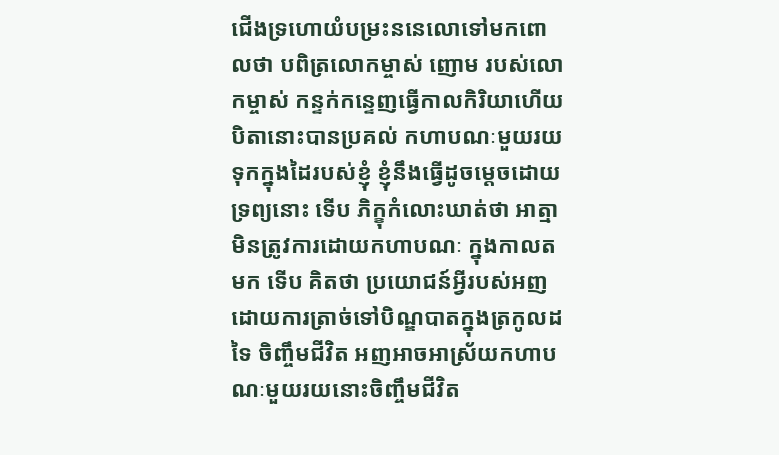ជើងទ្រហោយំបម្រះននេលោទៅមកពោលថា បពិត្រលោកម្ចាស់ ញោម របស់លោកម្ចាស់ កន្ទក់កន្ទេញធ្វើកាលកិរិយាហើយ បិតានោះបានប្រគល់ កហាបណៈមួយរយទុកក្នុងដៃរបស់ខ្ញុំ ខ្ញុំនឹងធ្វើដូចម្តេចដោយទ្រព្យនោះ ទើប ភិក្ខុកំលោះឃាត់ថា អាត្មាមិនត្រូវការដោយកហាបណៈ ក្នុងកាលតមក ទើប គិតថា ប្រយោជន៍អ្វីរបស់អញ ដោយការត្រាច់ទៅបិណ្ឌបាតក្នុងត្រកូលដទៃ ចិញ្ចឹមជីវិត អញអាចអាស្រ័យកហាបណៈមួយរយនោះចិញ្ចឹមជីវិត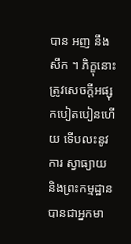បាន អញ នឹងសឹក ។ ភិក្ខុនោះ ត្រូវសេចក្តីអផ្សុកបៀតបៀនហើយ ទើបលះនូវការ ស្វាធ្យាយ និងព្រះកម្មដ្ឋាន បានជាអ្នកមា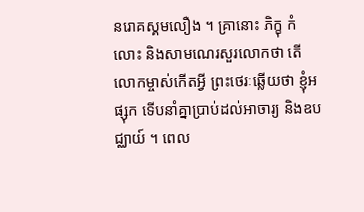នរោគស្គមលឿង ។ គ្រានោះ ភិក្ខុ កំលោះ និងសាមណេរសួរលោកថា តើលោកម្ចាស់កើតអ្វី ព្រះថេរៈឆ្លើយថា ខ្ញុំអផ្សុក ទើបនាំគ្នាប្រាប់ដល់អាចារ្យ និងឧបជ្ឈាយ៍ ។ ពេល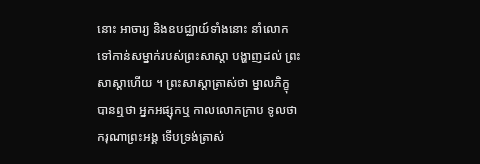នោះ អាចារ្យ និងឧបជ្ឈាយ៍ទាំងនោះ នាំលោកទៅកាន់សម្នាក់របស់ព្រះសាស្តា បង្ហាញដល់ ព្រះសាស្តាហើយ ។ ព្រះសាស្តាត្រាស់ថា ម្នាលភិក្ខុ បានឮថា អ្នកអផ្សុកឬ កាលលោកក្រាប ទូលថា ករុណាព្រះអង្គ ទើបទ្រង់ត្រាស់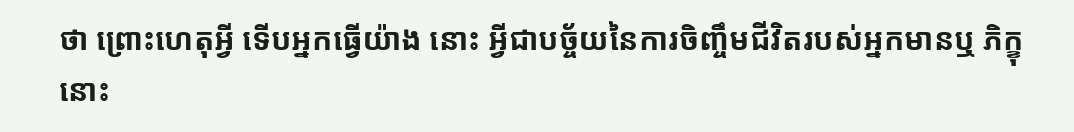ថា ព្រោះហេតុអ្វី ទើបអ្នកធ្វើយ៉ាង នោះ អ្វីជាបច្ច័យនៃការចិញ្ចឹមជីវិតរបស់អ្នកមានឬ ភិក្ខុនោះ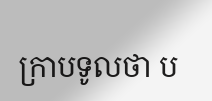ក្រាបទូលថា ប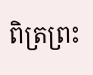ពិត្រព្រះ